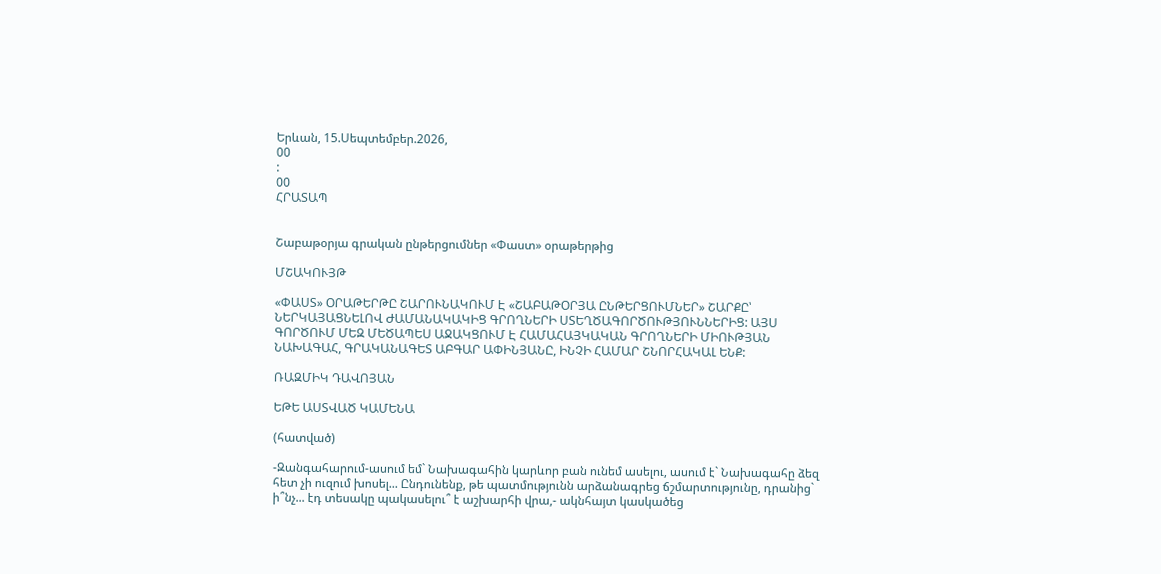Երևան, 15.Սեպտեմբեր.2026,
00
:
00
ՀՐԱՏԱՊ


Շաբաթօրյա գրական ընթերցումներ «Փաստ» օրաթերթից

ՄՇԱԿՈՒՅԹ

«ՓԱՍՏ» ՕՐԱԹԵՐԹԸ ՇԱՐՈՒՆԱԿՈՒՄ Է «ՇԱԲԱԹՕՐՅԱ ԸՆԹԵՐՑՈՒՄՆԵՐ» ՇԱՐՔԸ՝ ՆԵՐԿԱՅԱՑՆԵԼՈՎ ԺԱՄԱՆԱԿԱԿԻՑ ԳՐՈՂՆԵՐԻ ՍՏԵՂԾԱԳՈՐԾՈՒԹՅՈՒՆՆԵՐԻՑ: ԱՅՍ ԳՈՐԾՈՒՄ ՄԵԶ ՄԵԾԱՊԵՍ ԱՋԱԿՑՈՒՄ Է ՀԱՄԱՀԱՅԿԱԿԱՆ ԳՐՈՂՆԵՐԻ ՄԻՈՒԹՅԱՆ ՆԱԽԱԳԱՀ, ԳՐԱԿԱՆԱԳԵՏ ԱԲԳԱՐ ԱՓԻՆՅԱՆԸ, ԻՆՉԻ ՀԱՄԱՐ ՇՆՈՐՀԱԿԱԼ ԵՆՔ:

ՌԱԶՄԻԿ ԴԱՎՈՅԱՆ

ԵԹԵ ԱՍՏՎԱԾ ԿԱՄԵՆԱ

(հատված)

-Զանգահարում-ասում եմ` Նախագահին կարևոր բան ունեմ ասելու, ասում է` Նախագահը ձեզ հետ չի ուզում խոսել... Ընդունենք, թե պատմությունն արձանագրեց ճշմարտությունը, դրանից` ի՞նչ... էդ տեսակը պակասելու՞ է աշխարհի վրա,- ակնհայտ կասկածեց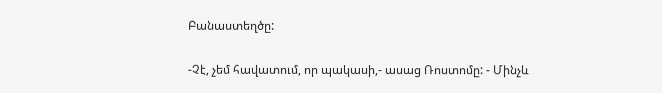Բանաստեղծը:

-Չէ, չեմ հավատում, որ պակասի,- ասաց Ռոստոմը: - Մինչև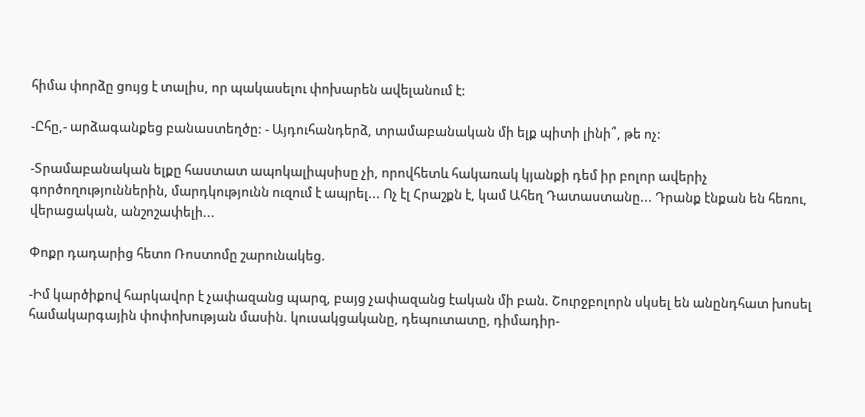հիմա փորձը ցույց է տալիս, որ պակասելու փոխարեն ավելանում է:

-Ըհը,- արձագանքեց բանաստեղծը: - Այդուհանդերձ, տրամաբանական մի ելք պիտի լինի՞, թե ոչ:

-Տրամաբանական ելքը հաստատ ապոկալիպսիսը չի, որովհետև հակառակ կյանքի դեմ իր բոլոր ավերիչ գործողություններին, մարդկությունն ուզում է ապրել... Ոչ էլ Հրաշքն է, կամ Ահեղ Դատաստանը... Դրանք էնքան են հեռու, վերացական, անշոշափելի...

Փոքր դադարից հետո Ռոստոմը շարունակեց.

-Իմ կարծիքով հարկավոր է չափազանց պարզ, բայց չափազանց էական մի բան. Շուրջբոլորն սկսել են անընդհատ խոսել համակարգային փոփոխության մասին. կուսակցականը, դեպուտատը, դիմադիր-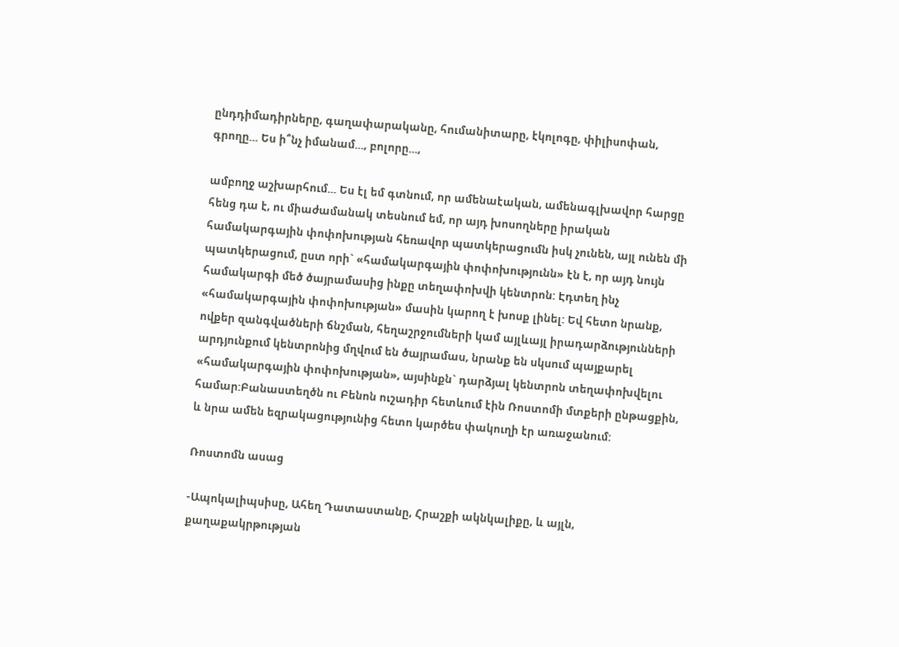ընդդիմադիրները, գաղափարականը, հումանիտարը, էկոլոգը, փիլիսոփան, գրողը... Ես ի՞նչ իմանամ..., բոլորը...,

ամբողջ աշխարհում... Ես էլ եմ գտնում, որ ամենաէական, ամենագլխավոր հարցը հենց դա է, ու միաժամանակ տեսնում եմ, որ այդ խոսողները իրական համակարգային փոփոխության հեռավոր պատկերացումն իսկ չունեն, այլ ունեն մի պատկերացում, ըստ որի` «համակարգային փոփոխությունն» էն է, որ այդ նույն համակարգի մեծ ծայրամասից ինքը տեղափոխվի կենտրոն: Էդտեղ ինչ «համակարգային փոփոխության» մասին կարող է խոսք լինել: Եվ հետո նրանք, ովքեր զանգվածների ճնշման, հեղաշրջումների կամ այլևայլ իրադարձությունների արդյունքում կենտրոնից մղվում են ծայրամաս, նրանք են սկսում պայքարել «համակարգային փոփոխության», այսինքն` դարձյալ կենտրոն տեղափոխվելու համար:Բանաստեղծն ու Բենոն ուշադիր հետևում էին Ռոստոմի մտքերի ընթացքին, և նրա ամեն եզրակացությունից հետո կարծես փակուղի էր առաջանում:

Ռոստոմն ասաց

-Ապոկալիպսիսը, Ահեղ Դատաստանը, Հրաշքի ակնկալիքը, և այլն, քաղաքակրթության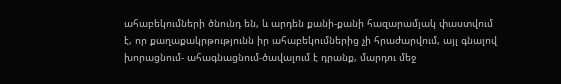ահաբեկումների ծնունդ են, և արդեն քանի-քանի հազարամյակ փաստվում է, որ քաղաքակրթությունն իր ահաբեկումներից չի հրաժարվում, այլ գնալով խորացնում- ահագնացնում-ծավալում է դրանք, մարդու մեջ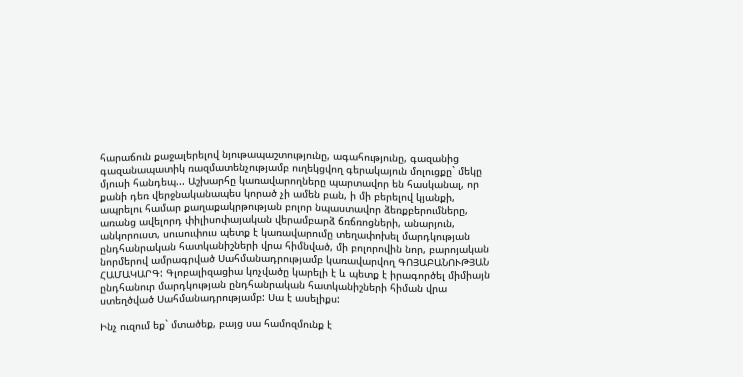հարաճուն քաջալերելով նյութապաշտությունը, ագահությունը, գազանից գազանապատիկ ռազմատենչությամբ ուղեկցվող գերակայուն մոլուցքը` մեկը մյուսի հանդեպ... Աշխարհը կառավարողները պարտավոր են հասկանալ, որ քանի դեռ վերջնականապես կորած չի ամեն բան, ի մի բերելով կյանքի, ապրելու համար քաղաքակրթության բոլոր նպաստավոր ձեռքբերումները, առանց ավելորդ փիլիսոփայական վերամբարձ ճռճռոցների, անարյուն, անկորուստ, սուսուփուս պետք է կառավարումը տեղափոխել մարդկության ընդհանրական հատկանիշների վրա հիմնված, մի բոլորովին նոր, բարոյական նորմերով ամրագրված Սահմանադրությամբ կառավարվող ԳՈՅԱԲԱՆՈՒԹՅԱՆ ՀԱՄԱԿԱՐԳ: Գլոբալիզացիա կոչվածը կարելի է և պետք է իրագործել միմիայն ընդհանուր մարդկության ընդհանրական հատկանիշների հիման վրա ստեղծված Սահմանադրությամբ: Սա է ասելիքս:

Ինչ ուզում եք` մտածեք, բայց սա համոզմունք է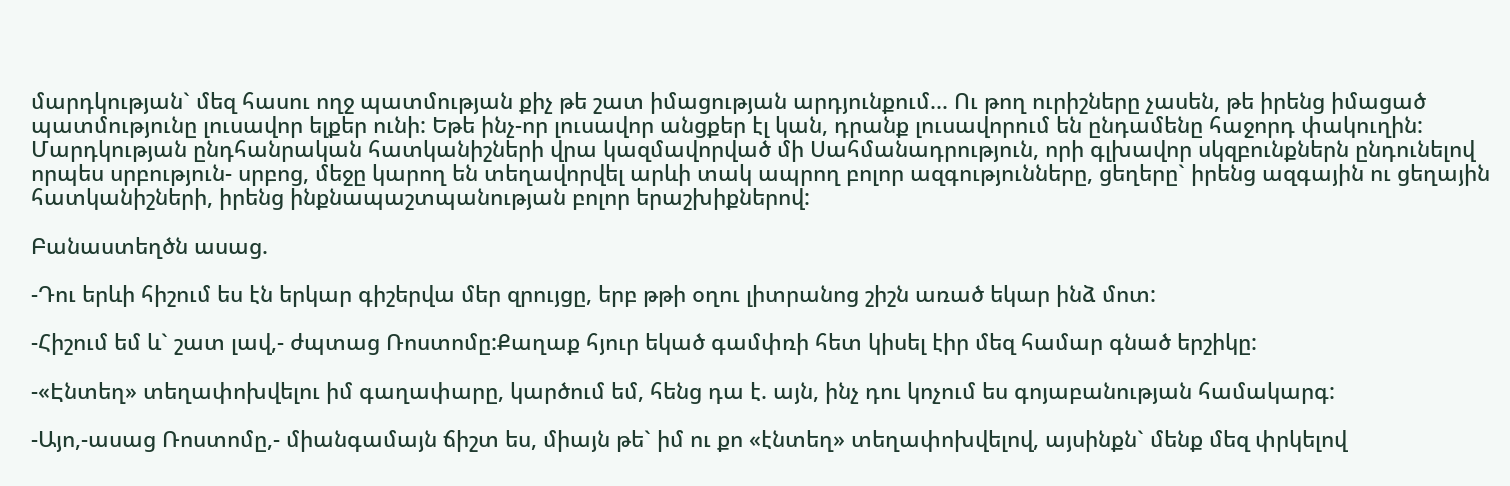մարդկության` մեզ հասու ողջ պատմության քիչ թե շատ իմացության արդյունքում... Ու թող ուրիշները չասեն, թե իրենց իմացած պատմությունը լուսավոր ելքեր ունի: Եթե ինչ-որ լուսավոր անցքեր էլ կան, դրանք լուսավորում են ընդամենը հաջորդ փակուղին: Մարդկության ընդհանրական հատկանիշների վրա կազմավորված մի Սահմանադրություն, որի գլխավոր սկզբունքներն ընդունելով որպես սրբություն- սրբոց, մեջը կարող են տեղավորվել արևի տակ ապրող բոլոր ազգությունները, ցեղերը` իրենց ազգային ու ցեղային հատկանիշների, իրենց ինքնապաշտպանության բոլոր երաշխիքներով:

Բանաստեղծն ասաց.

-Դու երևի հիշում ես էն երկար գիշերվա մեր զրույցը, երբ թթի օղու լիտրանոց շիշն առած եկար ինձ մոտ:

-Հիշում եմ և` շատ լավ,- ժպտաց Ռոստոմը:Քաղաք հյուր եկած գամփռի հետ կիսել էիր մեզ համար գնած երշիկը:

-«Էնտեղ» տեղափոխվելու իմ գաղափարը, կարծում եմ, հենց դա է. այն, ինչ դու կոչում ես գոյաբանության համակարգ:

-Այո,-ասաց Ռոստոմը,- միանգամայն ճիշտ ես, միայն թե` իմ ու քո «էնտեղ» տեղափոխվելով, այսինքն` մենք մեզ փրկելով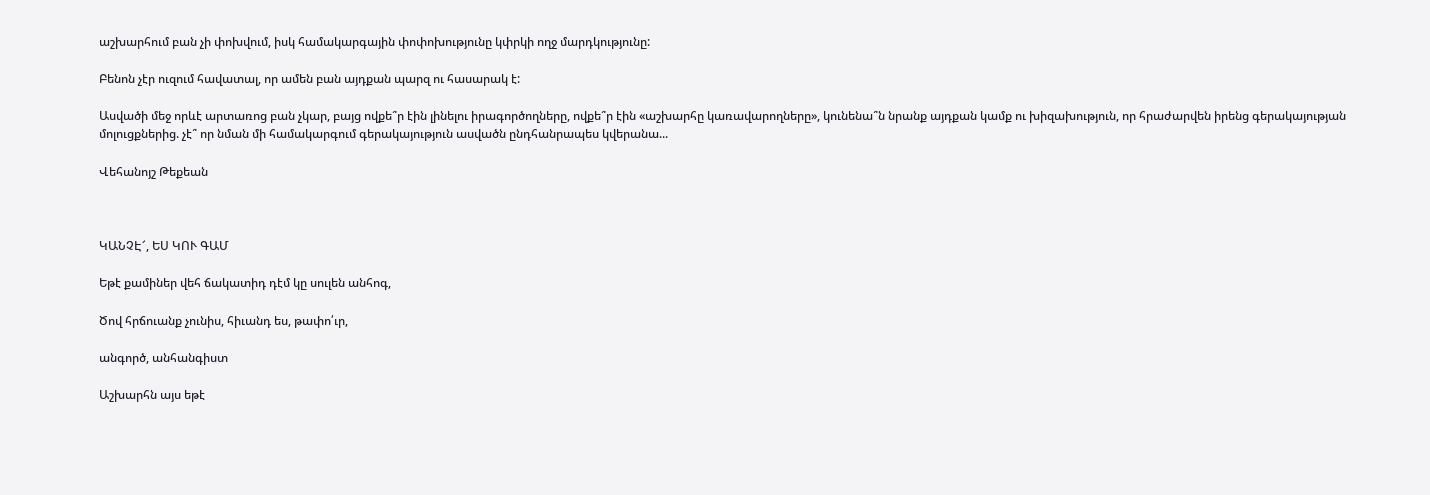աշխարհում բան չի փոխվում, իսկ համակարգային փոփոխությունը կփրկի ողջ մարդկությունը:

Բենոն չէր ուզում հավատալ, որ ամեն բան այդքան պարզ ու հասարակ է:

Ասվածի մեջ որևէ արտառոց բան չկար, բայց ովքե՞ր էին լինելու իրագործողները, ովքե՞ր էին «աշխարհը կառավարողները», կունենա՞ն նրանք այդքան կամք ու խիզախություն, որ հրաժարվեն իրենց գերակայության մոլուցքներից. չէ՞ որ նման մի համակարգում գերակայություն ասվածն ընդհանրապես կվերանա...

Վեհանոյշ Թեքեան



ԿԱՆՉԷ՜, ԵՍ ԿՈՒ ԳԱՄ

Եթէ քամիներ վեհ ճակատիդ դէմ կը սուլեն անհոգ,

Ծով հրճուանք չունիս, հիւանդ ես, թափո՛ւր,

անգործ, անհանգիստ

Աշխարհն այս եթէ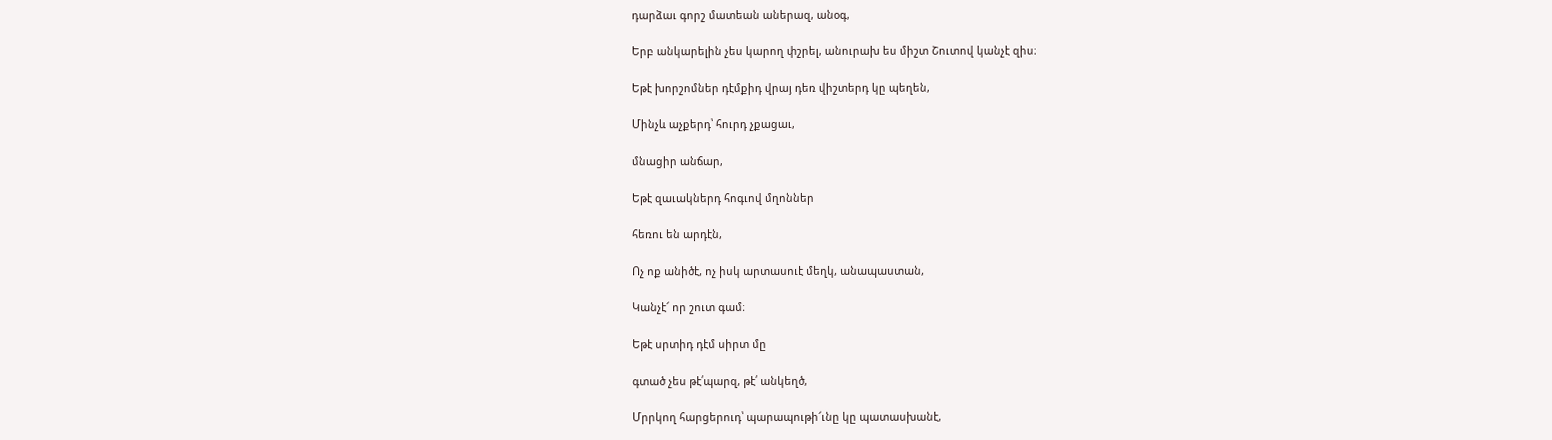դարձաւ գորշ մատեան աներազ, անօգ,

Երբ անկարելին չես կարող փշրել, անուրախ ես միշտ Շուտով կանչէ զիս։

Եթէ խորշոմներ դէմքիդ վրայ դեռ վիշտերդ կը պեղեն,

Մինչև աչքերդ՝ հուրդ չքացաւ,

մնացիր անճար,

Եթէ զաւակներդ հոգւով մղոններ

հեռու են արդէն,

Ոչ ոք անիծէ, ոչ իսկ արտասուէ մեղկ, անապաստան,

Կանչէ՜ որ շուտ գամ։

Եթէ սրտիդ դէմ սիրտ մը

գտած չես թէ՛պարզ, թէ՛ անկեղծ,

Մրրկող հարցերուդ՝ պարապութի՜ւնը կը պատասխանէ,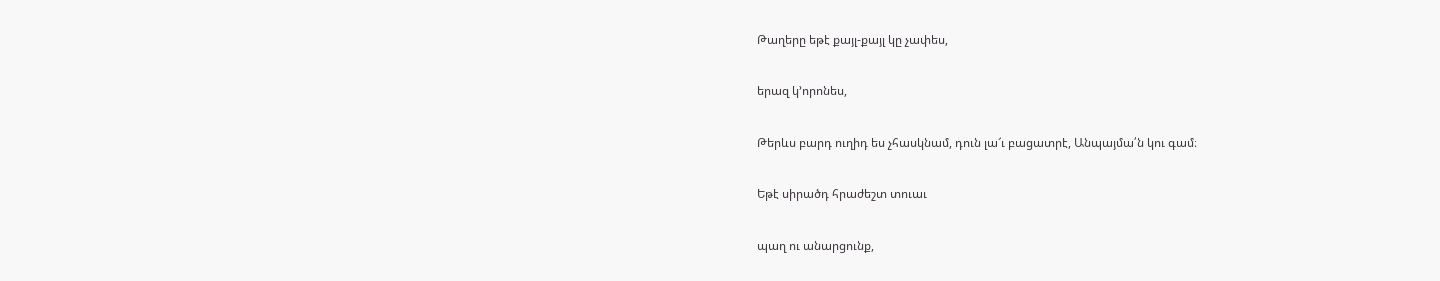Թաղերը եթէ քայլ-քայլ կը չափես,

երազ կ՚որոնես,

Թերևս բարդ ուղիդ ես չհասկնամ, դուն լա՜ւ բացատրէ, Անպայմա՛ն կու գամ։

Եթէ սիրածդ հրաժեշտ տուաւ

պաղ ու անարցունք,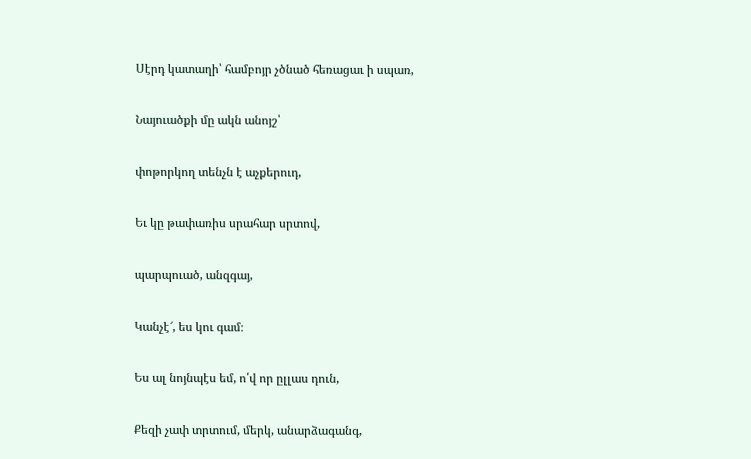Սէրդ կատաղի՝ համբոյր չծնած հեռացաւ ի սպառ,

Նայուածքի մը ակն անոյշ՝

փոթորկող տենչն է աչքերուդ,

Եւ կը թափառիս սրահար սրտով,

պարպուած, անզգայ,

Կանչէ՜, ես կու գամ։

Ես ալ նոյնպէս եմ, ո՛վ որ ըլլաս դուն,

Քեզի չափ տրտում, մերկ, անարձագանգ,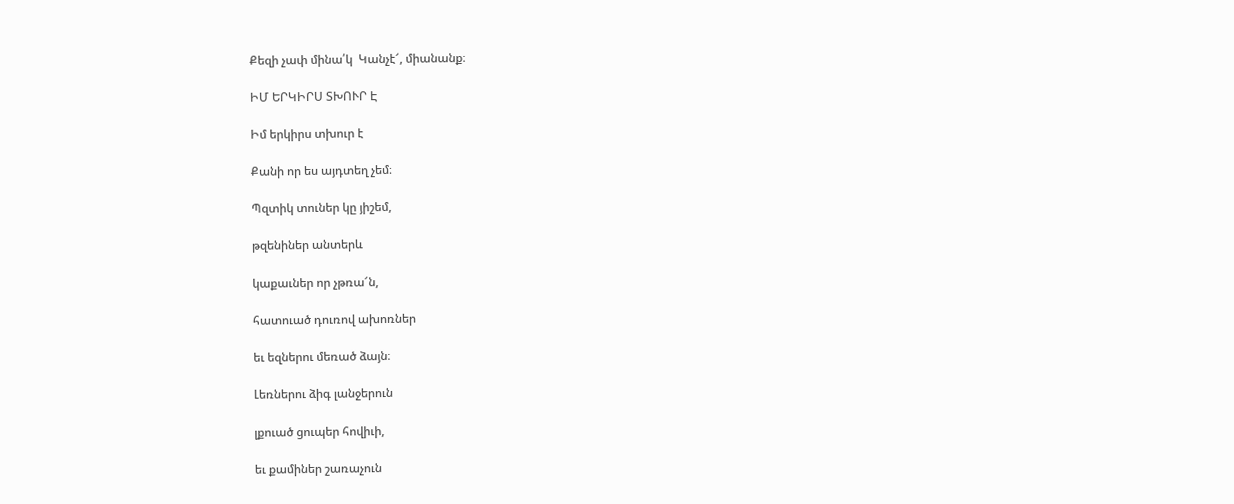Քեզի չափ մինա՛կ  Կանչէ՜, միանանք։

ԻՄ ԵՐԿԻՐՍ ՏԽՈՒՐ Է

Իմ երկիրս տխուր է

Քանի որ ես այդտեղ չեմ։

Պզտիկ տուներ կը յիշեմ,

թզենիներ անտերև

կաքաւներ որ չթռա՜ն,

հատուած դուռով ախոռներ

եւ եզներու մեռած ձայն։

Լեռներու ձիգ լանջերուն

լքուած ցուպեր հովիւի,

եւ քամիներ շառաչուն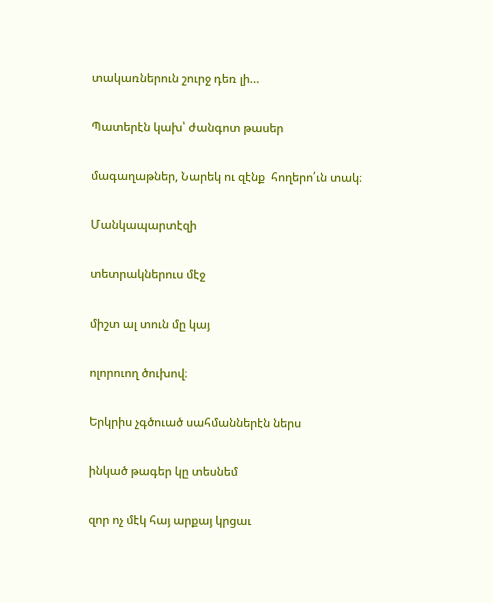տակառներուն շուրջ դեռ լի…

Պատերէն կախ՝ ժանգոտ թասեր

մագաղաթներ, Նարեկ ու զէնք  հողերո՛ւն տակ։

Մանկապարտէզի

տետրակներուս մէջ

միշտ ալ տուն մը կայ

ոլորուող ծուխով։

Երկրիս չգծուած սահմաններէն ներս

ինկած թագեր կը տեսնեմ

զոր ոչ մէկ հայ արքայ կրցաւ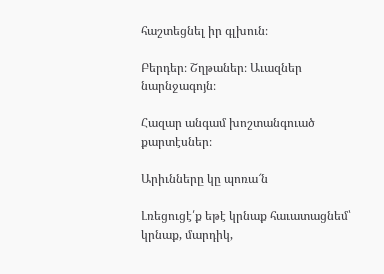հաշտեցնել իր գլխուն։

Բերդեր։ Շղթաներ։ Աւազներ նարնջագոյն։

Հազար անգամ խոշտանգուած քարտէսներ։

Արիւնները կը պոռա՜ն

Լռեցուցէ՛ք եթէ կրնաք հաւատացնեմ՝ կրնաք, մարդիկ,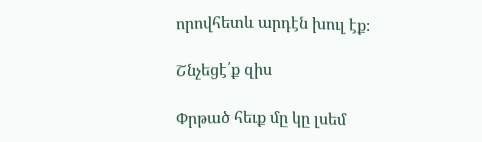որովհետև արդէն խուլ էք։

Շնչեցէ՛ք զիս

Փրթած հեւք մը կը լսեմ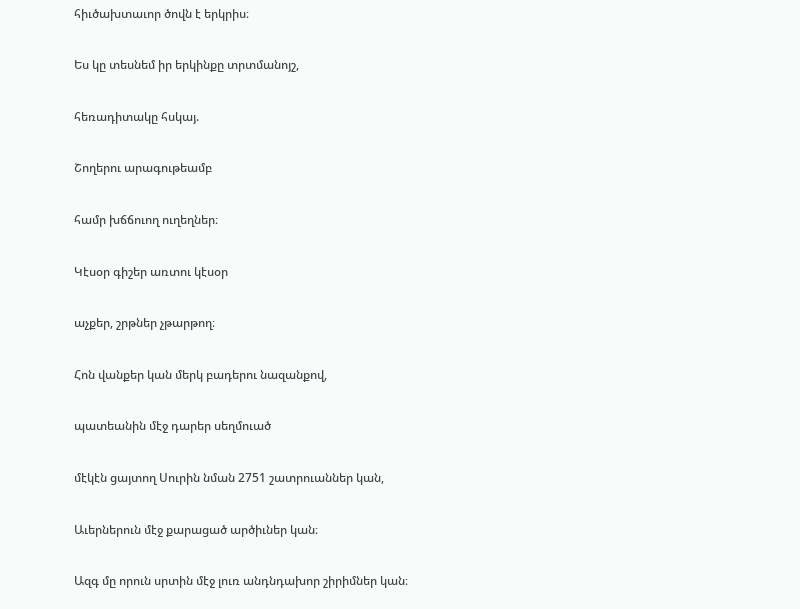հիւծախտաւոր ծովն է երկրիս։

Ես կը տեսնեմ իր երկինքը տրտմանոյշ,

հեռադիտակը հսկայ.

Շողերու արագութեամբ

համր խճճուող ուղեղներ։

Կէսօր գիշեր առտու կէսօր

աչքեր, շրթներ չթարթող։

Հոն վանքեր կան մերկ բադերու նազանքով,

պատեանին մէջ դարեր սեղմուած

մէկէն ցայտող Սուրին նման 2751 շատրուաններ կան,

Աւերներուն մէջ քարացած արծիւներ կան։

Ազգ մը որուն սրտին մէջ լուռ անդնդախոր շիրիմներ կան։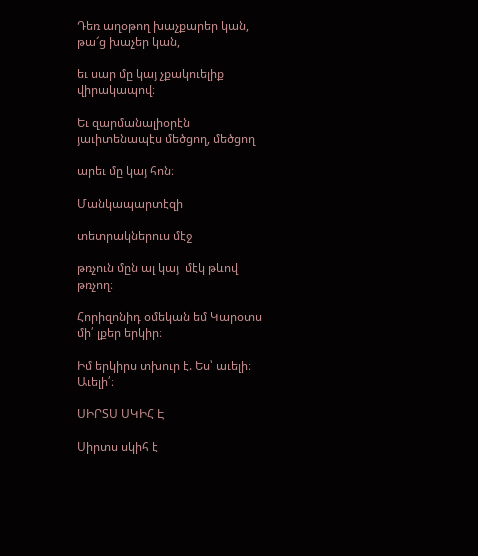Դեռ աղօթող խաչքարեր կան, թա՜ց խաչեր կան,

եւ սար մը կայ չքակուելիք վիրակապով։

Եւ զարմանալիօրէն յաւիտենապէս մեծցող, մեծցող

արեւ մը կայ հոն։

Մանկապարտէզի

տետրակներուս մէջ

թռչուն մըն ալ կայ  մէկ թևով թռչող։

Հորիզոնիդ օմեկան եմ Կարօտս մի՛ լքեր երկիր։

Իմ երկիրս տխուր է. Ես՝ աւելի։ Աւելի՛։

ՍԻՐՏՍ ՍԿԻՀ Է

Սիրտս սկիհ է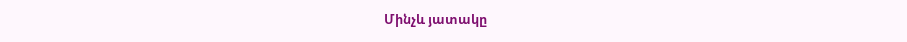Մինչև յատակը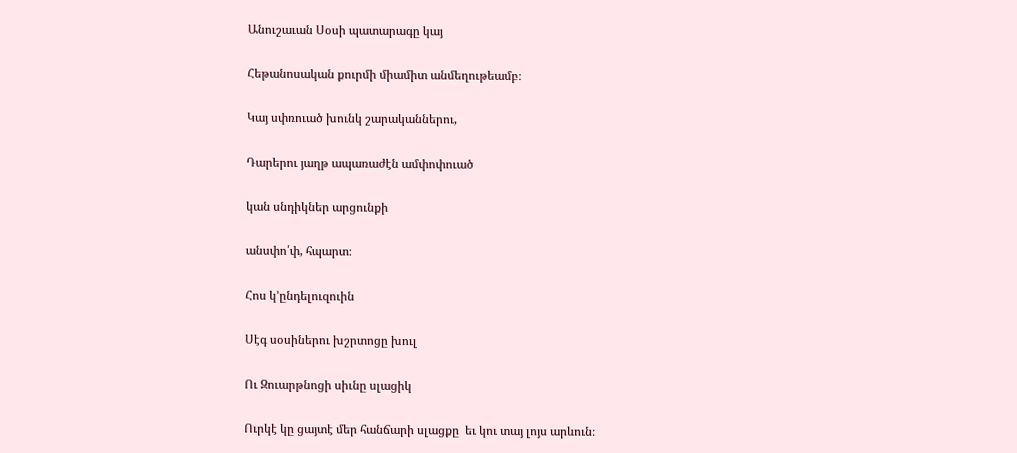Անուշաւան Սօսի պատարագը կայ

Հեթանոսական քուրմի միամիտ անմեղութեամբ։

Կայ սփռուած խունկ շարականներու,

Դարերու յաղթ ապառաժէն ամփոփուած

կան սնդիկներ արցունքի

անսփո՛փ, հպարտ։

Հոս կ՚ընդելուզուին

Սէգ սօսիներու խշրտոցը խուլ

Ու Զուարթնոցի սիւնը սլացիկ

Ուրկէ կը ցայտէ մեր հանճարի սլացքը  եւ կու տայ լոյս արևուն։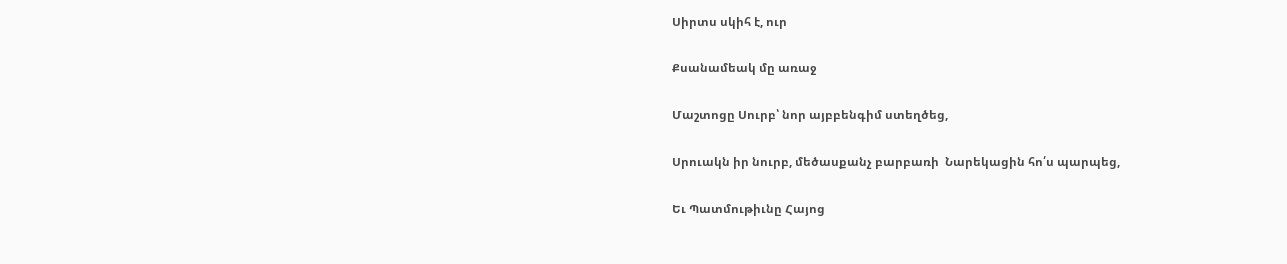Սիրտս սկիհ է, ուր

Քսանամեակ մը առաջ

Մաշտոցը Սուրբ՝ նոր այբբենգիմ ստեղծեց,

Սրուակն իր նուրբ, մեծասքանչ բարբառի  Նարեկացին հո՛ս պարպեց,

Եւ Պատմութիւնը Հայոց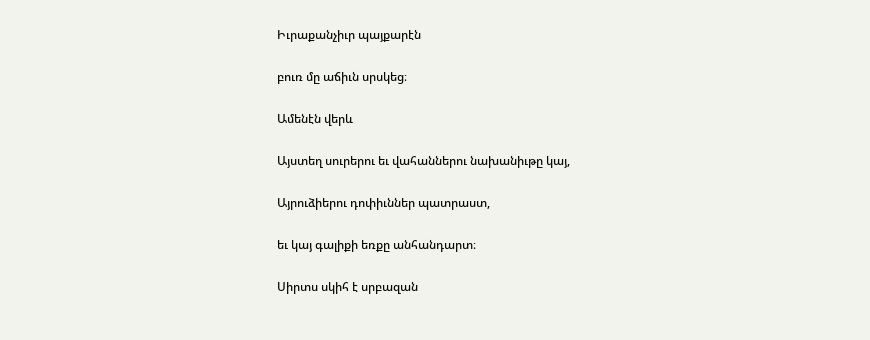Իւրաքանչիւր պայքարէն

բուռ մը աճիւն սրսկեց։

Ամենէն վերև

Այստեղ սուրերու եւ վահաններու նախանիւթը կայ,

Այրուձիերու դոփիւններ պատրաստ,

եւ կայ գալիքի եռքը անհանդարտ։

Սիրտս սկիհ է սրբազան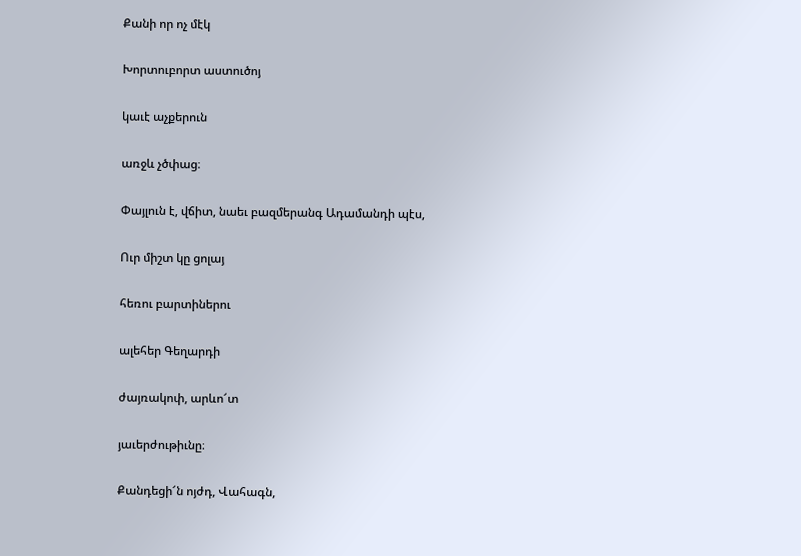Քանի որ ոչ մէկ

Խորտուբորտ աստուծոյ

կաւէ աչքերուն

առջև չծփաց։

Փայլուն է, վճիտ, նաեւ բազմերանգ Ադամանդի պէս,

Ուր միշտ կը ցոլայ

հեռու բարտիներու

ալեհեր Գեղարդի

ժայռակոփ, արևո՜տ

յաւերժութիւնը։

Քանդեցի՜ն ոյժդ, Վահագն,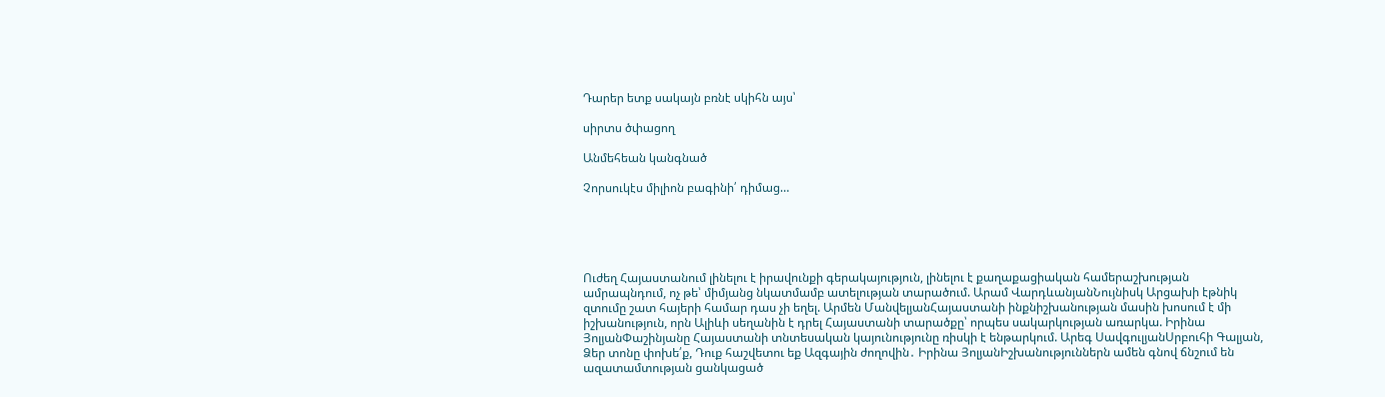Դարեր ետք սակայն բռնէ սկիհն այս՝

սիրտս ծփացող

Անմեհեան կանգնած

Չորսուկէս միլիոն բագինի՛ դիմաց…





Ուժեղ Հայաստանում լինելու է իրավունքի գերակայություն, լինելու է քաղաքացիական համերաշխության ամրապնդում, ոչ թե՝ միմյանց նկատմամբ ատելության տարածում. Արամ ՎարդևանյանՆույնիսկ Արցախի էթնիկ զտումը շատ հայերի համար դաս չի եղել. Արմեն ՄանվելյանՀայաստանի ինքնիշխանության մասին խոսում է մի իշխանություն, որն Ալիևի սեղանին է դրել Հայաստանի տարածքը՝ որպես սակարկության առարկա. Իրինա ՅոլյանՓաշինյանը Հայաստանի տնտեսական կայունությունը ռիսկի է ենթարկում. Արեգ ՍավգուլյանՍրբուհի Գալյան, Ձեր տոնը փոխե՛ք, Դուք հաշվետու եք Ազգային ժողովին․ Իրինա ՅոլյանԻշխանություններն ամեն գնով ճնշում են ազատամտության ցանկացած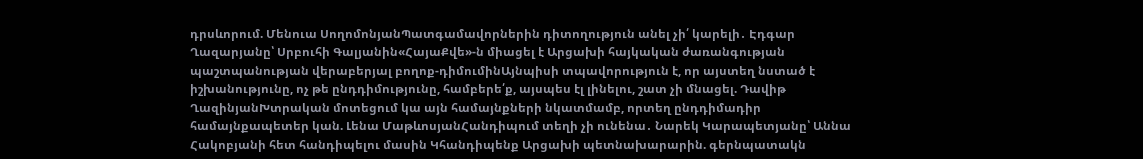դրսևորում. Մենուա ՍողոմոնյանՊատգամավորներին դիտողություն անել չի՛ կարելի․ Էդգար Ղազարյանը՝ Սրբուհի Գալյանին«ՀայաՔվե»-ն միացել է Արցախի հայկական ժառանգության պաշտպանության վերաբերյալ բողոք-դիմումինԱյնպիսի տպավորություն է, որ այստեղ նստած է իշխանությունը, ոչ թե ընդդիմությունը, համբերե՛ք, այսպես էլ լինելու, շատ չի մնացել. Դավիթ ՂազինյանԽտրական մոտեցում կա այն համայնքների նկատմամբ, որտեղ ընդդիմադիր համայնքապետեր կան. Լենա ՄաթևոսյանՀանդիպում տեղի չի ունենա․ Նարեկ Կարապետյանը՝ Աննա Հակոբյանի հետ հանդիպելու մասին Կհանդիպենք Արցախի պետնախարարին. գերնպատակն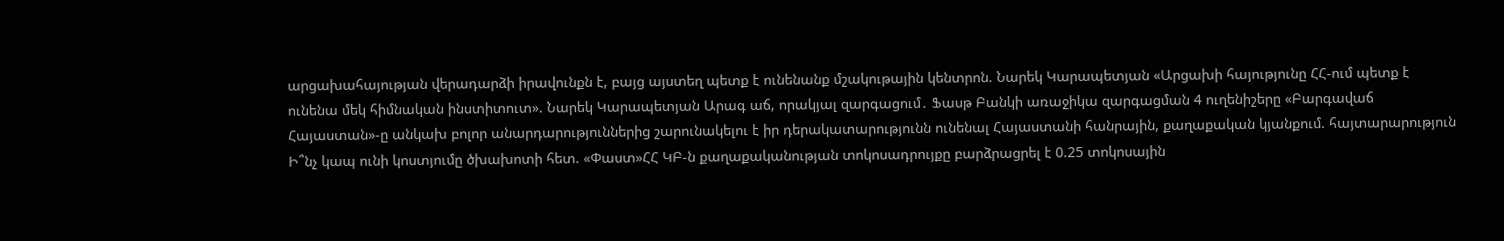արցախահայության վերադարձի իրավունքն է, բայց այստեղ պետք է ունենանք մշակութային կենտրոն. Նարեկ Կարապետյան «Արցախի հայությունը ՀՀ-ում պետք է ունենա մեկ հիմնական ինստիտուտ». Նարեկ Կարապետյան Արագ աճ, որակյալ զարգացում․ Ֆասթ Բանկի առաջիկա զարգացման 4 ուղենիշերը «Բարգավաճ Հայաստան»-ը անկախ բոլոր անարդարություններից շարունակելու է իր դերակատարությունն ունենալ Հայաստանի հանրային, քաղաքական կյանքում. հայտարարություն Ի՞նչ կապ ունի կոստյումը ծխախոտի հետ. «Փաստ»ՀՀ ԿԲ-ն քաղաքականության տոկոսադրույքը բարձրացրել է 0.25 տոկոսային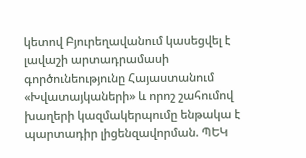կետով Բյուրեղավանում կասեցվել է լավաշի արտադրամասի գործունեությունը Հայաստանում «Խվատայկաների» և որոշ շահումով խաղերի կազմակերպումը ենթակա է պարտադիր լիցենզավորման. ՊԵԿ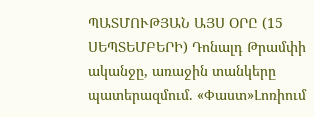ՊԱՏՄՈՒԹՅԱՆ ԱՅՍ ՕՐԸ (15 ՍԵՊՏԵՄԲԵՐԻ) Դոնալդ Թրամփի ականջը, առաջին տանկերը պատերազմում. «Փաստ»Լոռիում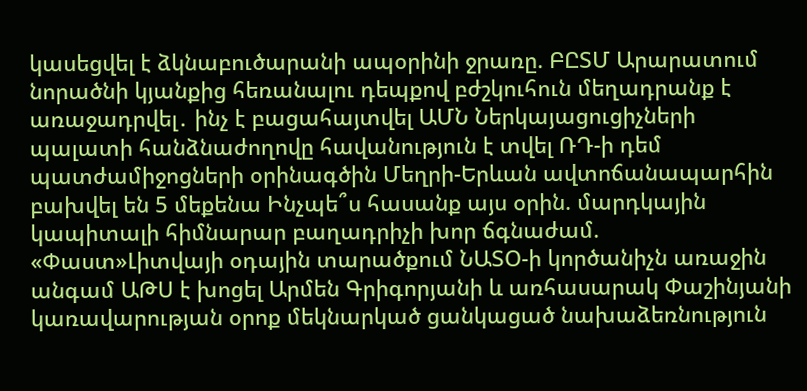կասեցվել է ձկնաբուծարանի ապօրինի ջրառը. ԲԸՏՄ Արարատում նորածնի կյանքից հեռանալու դեպքով բժշկուհուն մեղադրանք է առաջադրվել․ ինչ է բացահայտվել ԱՄՆ Ներկայացուցիչների պալատի հանձնաժողովը հավանություն է տվել ՌԴ-ի դեմ պատժամիջոցների օրինագծին Մեղրի-Երևան ավտոճանապարհին բախվել են 5 մեքենա Ինչպե՞ս հասանք այս օրին. մարդկային կապիտալի հիմնարար բաղադրիչի խոր ճգնաժամ. «Փաստ»Լիտվայի օդային տարածքում ՆԱՏՕ-ի կործանիչն առաջին անգամ ԱԹՍ է խոցել Արմեն Գրիգորյանի և առհասարակ Փաշինյանի կառավարության օրոք մեկնարկած ցանկացած նախաձեռնություն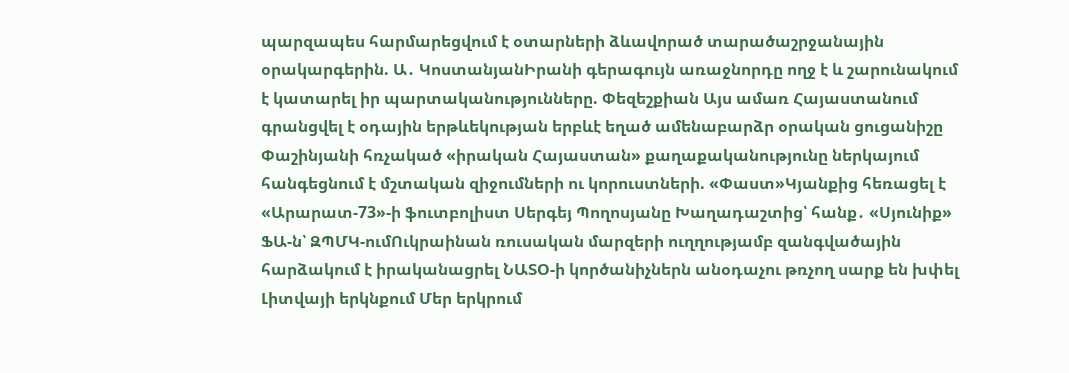պարզապես հարմարեցվում է օտարների ձևավորած տարածաշրջանային օրակարգերին. Ա․ ԿոստանյանԻրանի գերագույն առաջնորդը ողջ է և շարունակում է կատարել իր պարտականությունները. Փեզեշքիան Այս ամառ Հայաստանում գրանցվել է օդային երթևեկության երբևէ եղած ամենաբարձր օրական ցուցանիշը Փաշինյանի հռչակած «իրական Հայաստան» քաղաքականությունը ներկայում հանգեցնում է մշտական զիջումների ու կորուստների. «Փաստ»Կյանքից հեռացել է «Արարատ-73»-ի ֆուտբոլիստ Սերգեյ Պողոսյանը Խաղադաշտից՝ հանք․ «Սյունիք» ՖԱ-ն՝ ԶՊՄԿ-ումՈւկրաինան ռուսական մարզերի ուղղությամբ զանգվածային հարձակում է իրականացրել ՆԱՏՕ-ի կործանիչներն անօդաչու թռչող սարք են խփել Լիտվայի երկնքում Մեր երկրում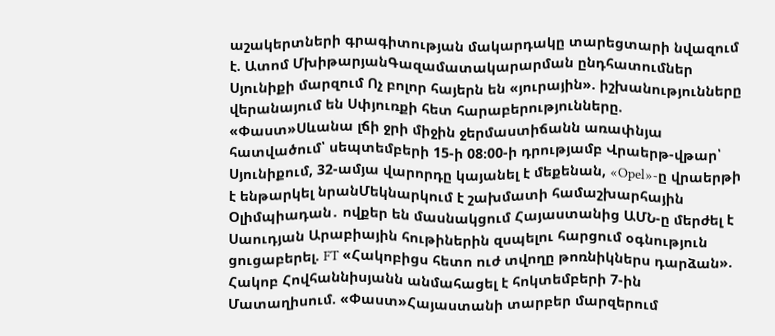աշակերտների գրագիտության մակարդակը տարեցտարի նվազում է. Ատոմ ՄխիթարյանԳազամատակարարման ընդհատումներ Սյունիքի մարզում Ոչ բոլոր հայերն են «յուրային». իշխանությունները վերանայում են Սփյուռքի հետ հարաբերությունները. «Փաստ»Սևանա լճի ջրի միջին ջերմաստիճանն առափնյա հատվածում՝ սեպտեմբերի 15-ի 08։00-ի դրությամբ Վրաերթ-վթար՝ Սյունիքում, 32-ամյա վարորդը կայանել է մեքենան, «Opel»-ը վրաերթի է ենթարկել նրանՄեկնարկում է շախմատի համաշխարհային Օլիմպիադան․ ովքեր են մասնակցում Հայաստանից ԱՄՆ-ը մերժել է Սաուդյան Արաբիային հութիներին զսպելու հարցում օգնություն ցուցաբերել. FT «Հակոբիցս հետո ուժ տվողը թոռնիկներս դարձան». Հակոբ Հովհաննիսյանն անմահացել է հոկտեմբերի 7-ին Մատաղիսում. «Փաստ»Հայաստանի տարբեր մարզերում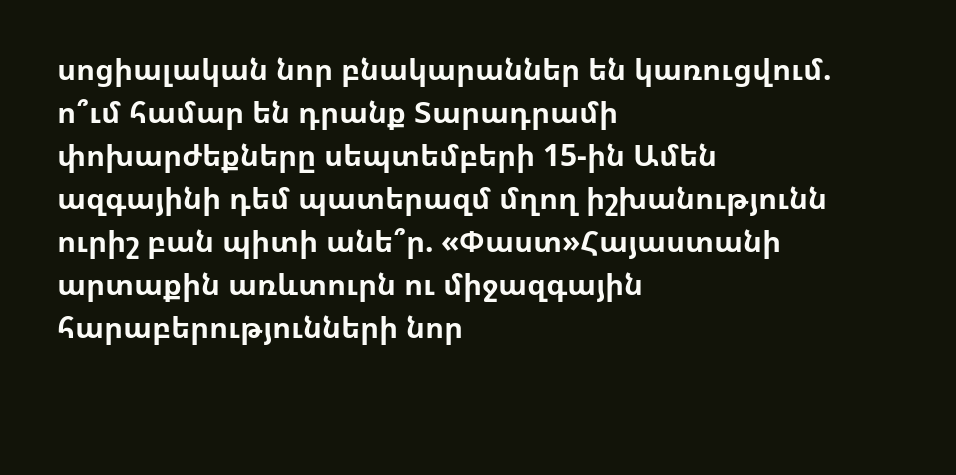սոցիալական նոր բնակարաններ են կառուցվում. ո՞ւմ համար են դրանք Տարադրամի փոխարժեքները սեպտեմբերի 15-ին Ամեն ազգայինի դեմ պատերազմ մղող իշխանությունն ուրիշ բան պիտի անե՞ր. «Փաստ»Հայաստանի արտաքին առևտուրն ու միջազգային հարաբերությունների նոր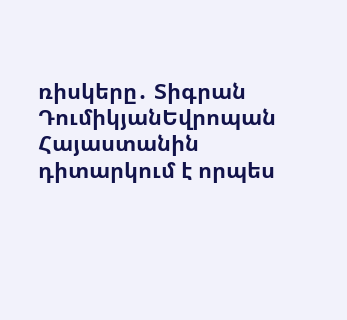ռիսկերը․ Տիգրան ԴումիկյանԵվրոպան Հայաստանին դիտարկում է որպես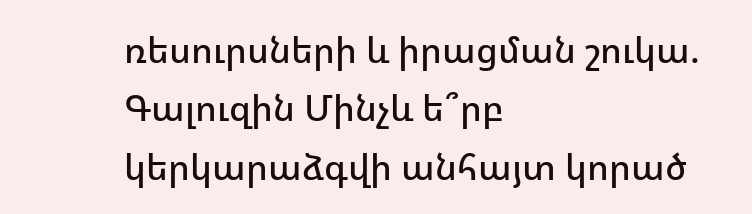ռեսուրսների և իրացման շուկա. Գալուզին Մինչև ե՞րբ կերկարաձգվի անհայտ կորած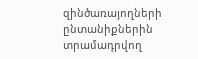զինծառայողների ընտանիքներին տրամադրվող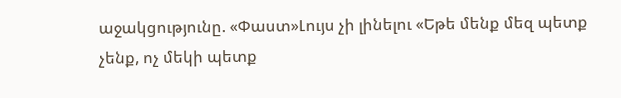աջակցությունը. «Փաստ»Լույս չի լինելու «Եթե մենք մեզ պետք չենք, ոչ մեկի պետք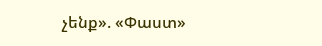չենք». «Փաստ»